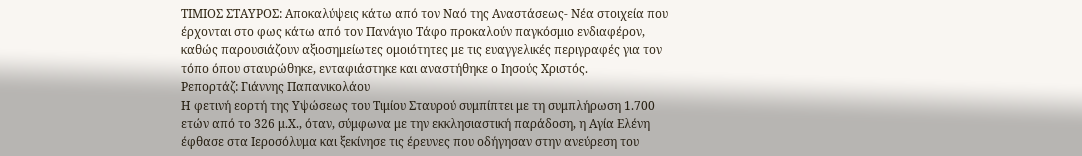ΤΙΜΙΟΣ ΣΤΑΥΡΟΣ: Αποκαλύψεις κάτω από τον Ναό της Αναστάσεως- Νέα στοιχεία που έρχονται στο φως κάτω από τον Πανάγιο Τάφο προκαλούν παγκόσμιο ενδιαφέρον, καθώς παρουσιάζουν αξιοσημείωτες ομοιότητες με τις ευαγγελικές περιγραφές για τον τόπο όπου σταυρώθηκε, ενταφιάστηκε και αναστήθηκε ο Ιησούς Χριστός.
Ρεπορτάζ: Γιάννης Παπανικολάου
Η φετινή εορτή της Υψώσεως του Τιμίου Σταυρού συμπίπτει με τη συμπλήρωση 1.700 ετών από το 326 μ.Χ., όταν, σύμφωνα με την εκκλησιαστική παράδοση, η Αγία Ελένη έφθασε στα Ιεροσόλυμα και ξεκίνησε τις έρευνες που οδήγησαν στην ανεύρεση του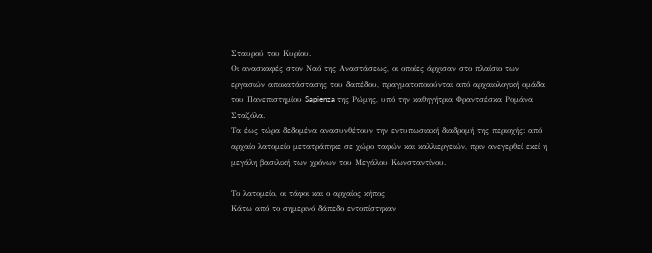Σταυρού του Κυρίου.
Οι ανασκαφές στον Ναό της Αναστάσεως, οι οποίες άρχισαν στο πλαίσιο των εργασιών αποκατάστασης του δαπέδου, πραγματοποιούνται από αρχαιολογική ομάδα του Πανεπιστημίου Sapienza της Ρώμης, υπό την καθηγήτρια Φραντσέσκα Ρομάνα Σταζόλα.
Τα έως τώρα δεδομένα ανασυνθέτουν την εντυπωσιακή διαδρομή της περιοχής: από αρχαίο λατομείο μετατράπηκε σε χώρο ταφών και καλλιεργειών, πριν ανεγερθεί εκεί η μεγάλη βασιλική των χρόνων του Μεγάλου Κωνσταντίνου.

Το λατομείο, οι τάφοι και ο αρχαίος κήπος
Κάτω από το σημερινό δάπεδο εντοπίστηκαν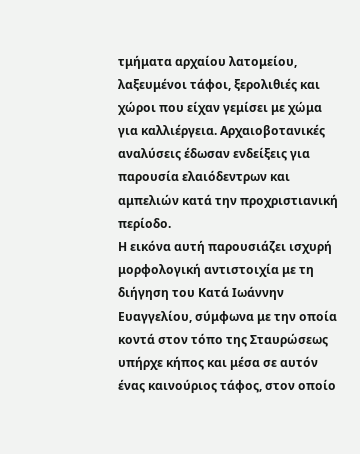τμήματα αρχαίου λατομείου, λαξευμένοι τάφοι, ξερολιθιές και χώροι που είχαν γεμίσει με χώμα για καλλιέργεια. Αρχαιοβοτανικές αναλύσεις έδωσαν ενδείξεις για παρουσία ελαιόδεντρων και αμπελιών κατά την προχριστιανική περίοδο.
Η εικόνα αυτή παρουσιάζει ισχυρή μορφολογική αντιστοιχία με τη διήγηση του Κατά Ιωάννην Ευαγγελίου, σύμφωνα με την οποία κοντά στον τόπο της Σταυρώσεως υπήρχε κήπος και μέσα σε αυτόν ένας καινούριος τάφος, στον οποίο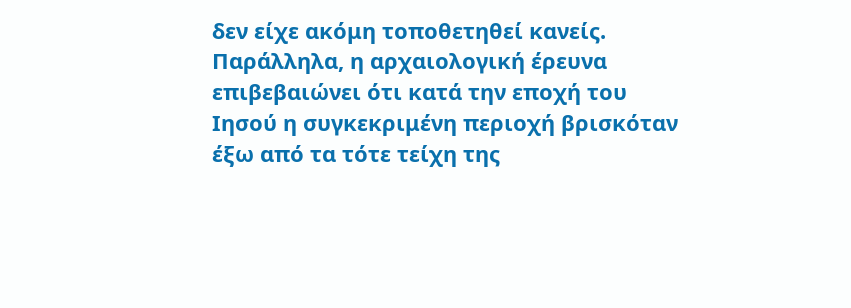δεν είχε ακόμη τοποθετηθεί κανείς.
Παράλληλα, η αρχαιολογική έρευνα επιβεβαιώνει ότι κατά την εποχή του Ιησού η συγκεκριμένη περιοχή βρισκόταν έξω από τα τότε τείχη της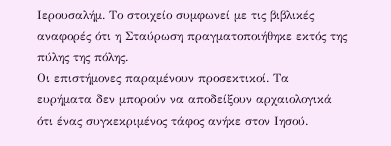Ιερουσαλήμ. Το στοιχείο συμφωνεί με τις βιβλικές αναφορές ότι η Σταύρωση πραγματοποιήθηκε εκτός της πύλης της πόλης.
Οι επιστήμονες παραμένουν προσεκτικοί. Τα ευρήματα δεν μπορούν να αποδείξουν αρχαιολογικά ότι ένας συγκεκριμένος τάφος ανήκε στον Ιησού.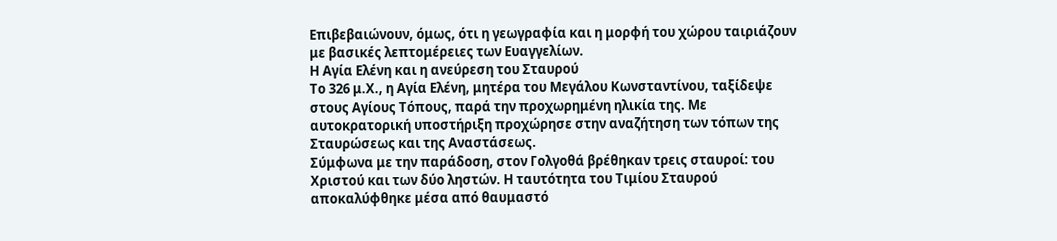Επιβεβαιώνουν, όμως, ότι η γεωγραφία και η μορφή του χώρου ταιριάζουν με βασικές λεπτομέρειες των Ευαγγελίων.
Η Αγία Ελένη και η ανεύρεση του Σταυρού
Το 326 μ.Χ., η Αγία Ελένη, μητέρα του Μεγάλου Κωνσταντίνου, ταξίδεψε στους Αγίους Τόπους, παρά την προχωρημένη ηλικία της. Με αυτοκρατορική υποστήριξη προχώρησε στην αναζήτηση των τόπων της Σταυρώσεως και της Αναστάσεως.
Σύμφωνα με την παράδοση, στον Γολγοθά βρέθηκαν τρεις σταυροί: του Χριστού και των δύο ληστών. Η ταυτότητα του Τιμίου Σταυρού αποκαλύφθηκε μέσα από θαυμαστό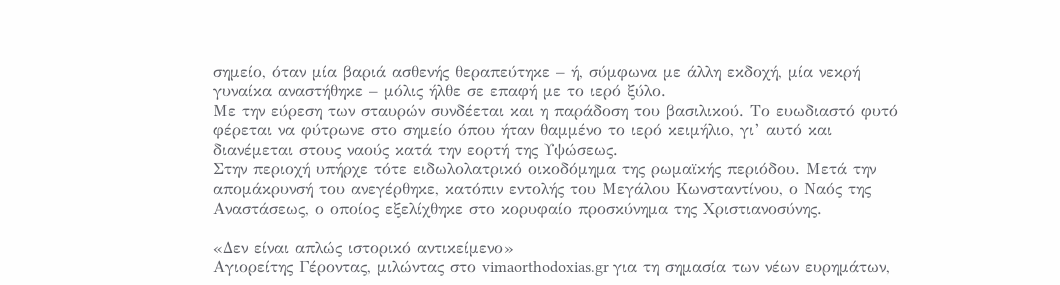σημείο, όταν μία βαριά ασθενής θεραπεύτηκε – ή, σύμφωνα με άλλη εκδοχή, μία νεκρή γυναίκα αναστήθηκε – μόλις ήλθε σε επαφή με το ιερό ξύλο.
Με την εύρεση των σταυρών συνδέεται και η παράδοση του βασιλικού. Το ευωδιαστό φυτό φέρεται να φύτρωνε στο σημείο όπου ήταν θαμμένο το ιερό κειμήλιο, γι’ αυτό και διανέμεται στους ναούς κατά την εορτή της Υψώσεως.
Στην περιοχή υπήρχε τότε ειδωλολατρικό οικοδόμημα της ρωμαϊκής περιόδου. Μετά την απομάκρυνσή του ανεγέρθηκε, κατόπιν εντολής του Μεγάλου Κωνσταντίνου, ο Ναός της Αναστάσεως, ο οποίος εξελίχθηκε στο κορυφαίο προσκύνημα της Χριστιανοσύνης.

«Δεν είναι απλώς ιστορικό αντικείμενο»
Αγιορείτης Γέροντας, μιλώντας στο vimaorthodoxias.gr για τη σημασία των νέων ευρημάτων,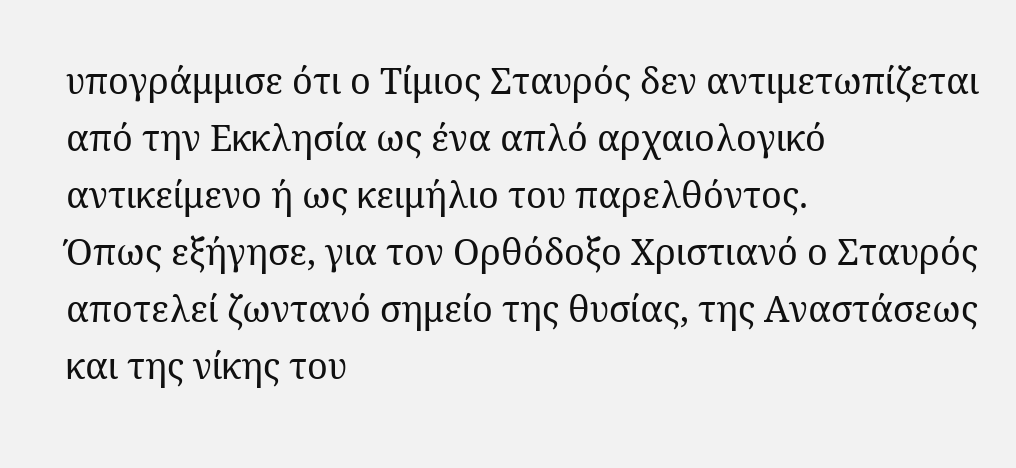υπογράμμισε ότι ο Τίμιος Σταυρός δεν αντιμετωπίζεται από την Εκκλησία ως ένα απλό αρχαιολογικό αντικείμενο ή ως κειμήλιο του παρελθόντος.
Όπως εξήγησε, για τον Ορθόδοξο Χριστιανό ο Σταυρός αποτελεί ζωντανό σημείο της θυσίας, της Αναστάσεως και της νίκης του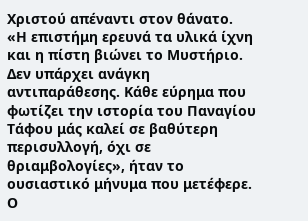Χριστού απέναντι στον θάνατο.
«Η επιστήμη ερευνά τα υλικά ίχνη και η πίστη βιώνει το Μυστήριο. Δεν υπάρχει ανάγκη αντιπαράθεσης. Κάθε εύρημα που φωτίζει την ιστορία του Παναγίου Τάφου μάς καλεί σε βαθύτερη περισυλλογή, όχι σε θριαμβολογίες», ήταν το ουσιαστικό μήνυμα που μετέφερε.
Ο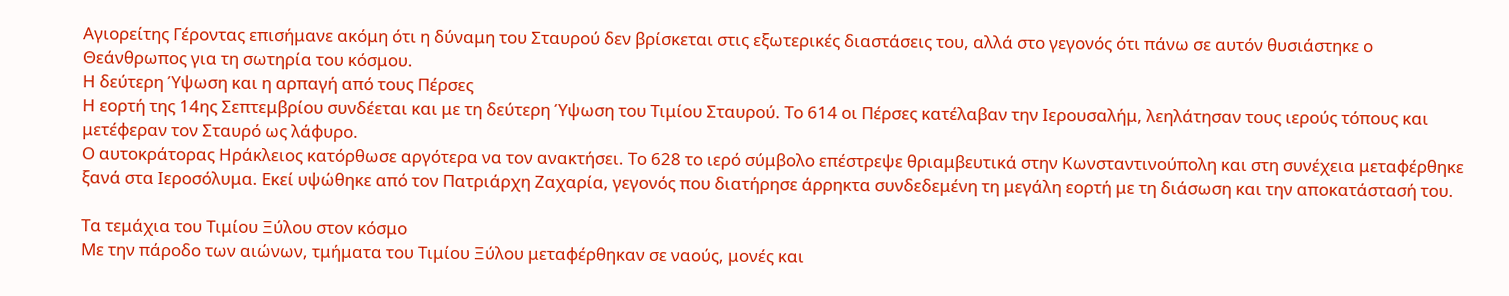Αγιορείτης Γέροντας επισήμανε ακόμη ότι η δύναμη του Σταυρού δεν βρίσκεται στις εξωτερικές διαστάσεις του, αλλά στο γεγονός ότι πάνω σε αυτόν θυσιάστηκε ο Θεάνθρωπος για τη σωτηρία του κόσμου.
Η δεύτερη Ύψωση και η αρπαγή από τους Πέρσες
Η εορτή της 14ης Σεπτεμβρίου συνδέεται και με τη δεύτερη Ύψωση του Τιμίου Σταυρού. Το 614 οι Πέρσες κατέλαβαν την Ιερουσαλήμ, λεηλάτησαν τους ιερούς τόπους και μετέφεραν τον Σταυρό ως λάφυρο.
Ο αυτοκράτορας Ηράκλειος κατόρθωσε αργότερα να τον ανακτήσει. Το 628 το ιερό σύμβολο επέστρεψε θριαμβευτικά στην Κωνσταντινούπολη και στη συνέχεια μεταφέρθηκε ξανά στα Ιεροσόλυμα. Εκεί υψώθηκε από τον Πατριάρχη Ζαχαρία, γεγονός που διατήρησε άρρηκτα συνδεδεμένη τη μεγάλη εορτή με τη διάσωση και την αποκατάστασή του.

Τα τεμάχια του Τιμίου Ξύλου στον κόσμο
Με την πάροδο των αιώνων, τμήματα του Τιμίου Ξύλου μεταφέρθηκαν σε ναούς, μονές και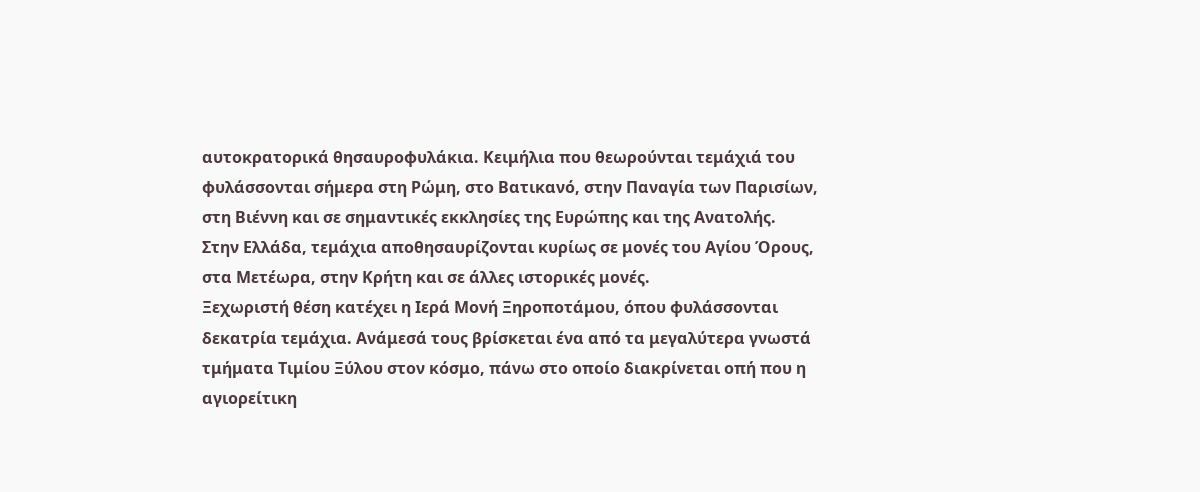αυτοκρατορικά θησαυροφυλάκια. Κειμήλια που θεωρούνται τεμάχιά του φυλάσσονται σήμερα στη Ρώμη, στο Βατικανό, στην Παναγία των Παρισίων, στη Βιέννη και σε σημαντικές εκκλησίες της Ευρώπης και της Ανατολής.
Στην Ελλάδα, τεμάχια αποθησαυρίζονται κυρίως σε μονές του Αγίου Όρους, στα Μετέωρα, στην Κρήτη και σε άλλες ιστορικές μονές.
Ξεχωριστή θέση κατέχει η Ιερά Μονή Ξηροποτάμου, όπου φυλάσσονται δεκατρία τεμάχια. Ανάμεσά τους βρίσκεται ένα από τα μεγαλύτερα γνωστά τμήματα Τιμίου Ξύλου στον κόσμο, πάνω στο οποίο διακρίνεται οπή που η αγιορείτικη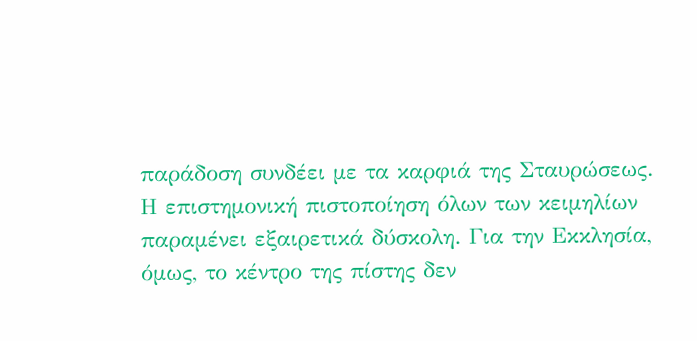παράδοση συνδέει με τα καρφιά της Σταυρώσεως.
Η επιστημονική πιστοποίηση όλων των κειμηλίων παραμένει εξαιρετικά δύσκολη. Για την Εκκλησία, όμως, το κέντρο της πίστης δεν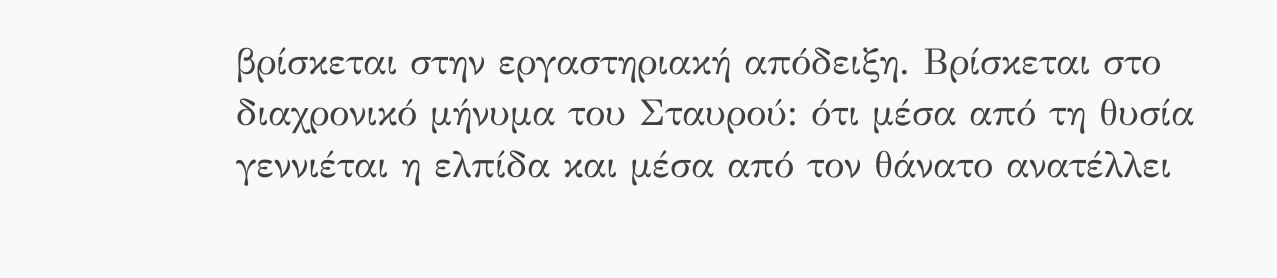βρίσκεται στην εργαστηριακή απόδειξη. Βρίσκεται στο διαχρονικό μήνυμα του Σταυρού: ότι μέσα από τη θυσία γεννιέται η ελπίδα και μέσα από τον θάνατο ανατέλλει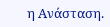η Ανάσταση.